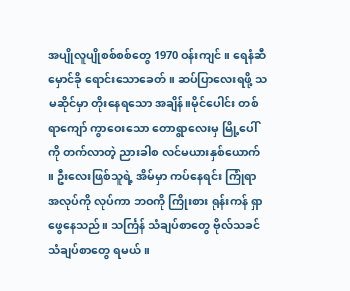အပျိုလူပျိုစစ်စစ်တွေ 1970 ဝန်းကျင် ။ ရေနံဆီ မှောင်ခို ရောင်းသောခေတ် ။ ဆပ်ပြာလေးရဖို့ သမဆိုင်မှာ တိုးနေရသော အချိန်။မိုင်ပေါင်း တစ်ရာကျော် ကွာဝေးသော တောရွာလေးမှ မြို့ပေါ်ကို တက်လာတဲ့ ညားခါစ လင်မယားနှစ်ယောက် ။ ဦးလေးဖြစ်သူရဲ့ အိမ်မှာ ကပ်နေရင်း ကြုံရာ အလုပ်ကို လုပ်ကာ ဘဝကို ကြိုးစား ရုန်းကန် ရှာဖွေနေသည်။ သင်္ကြန် သံချပ်စာတွေ ဗိုလ်သခင် သံချပ်စာတွေ ရမယ် ။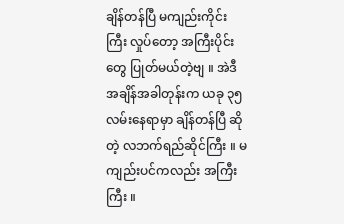ချိန်တန်ပြီ မကျည်းကိုင်းကြီး လှုပ်တော့ အကြီးပိုင်းတွေ ပြုတ်မယ်တဲ့ဗျ ။ အဲဒီ အချိန်အခါတုန်းက ယခု ၃၅ လမ်းနေရာမှာ ချိန်တန်ပြီ ဆိုတဲ့ လဘက်ရည်ဆိုင်ကြီး ။ မကျည်းပင်ကလည်း အကြီးကြီး ။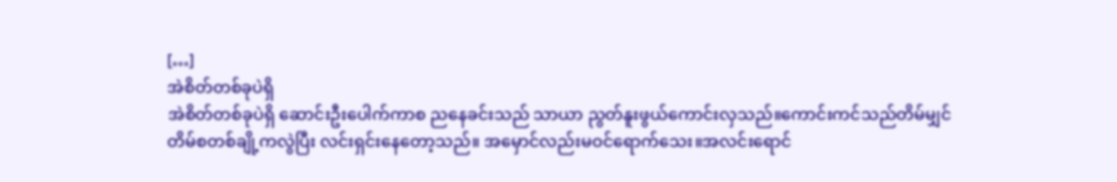[…]
အဲစိတ်တစ်ခုပဲရှိ
အဲစိတ်တစ်ခုပဲရှိ ဆောင်းဦးပေါက်ကာစ ညနေခင်းသည် သာယာ ညွတ်နူးဖွယ်ကောင်းလှသည်။ကောင်းကင်သည်တိမ်မျှင် တိမ်စတစ်ချို့ကလွဲပြီး လင်းရှင်းနေတော့သည်။ အမှောင်လည်းမဝင်ရောက်သေး။အလင်းရောင်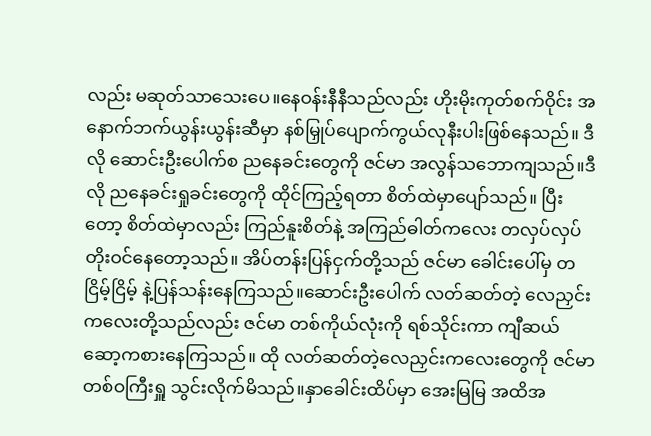လည်း မဆုတ်သာသေးပေ။နေဝန်းနီနီသည်လည်း ဟိုးမိုးကုတ်စက်ဝိုင်း အနောက်ဘက်ယွန်းယွန်းဆီမှာ နစ်မြှုပ်ပျောက်ကွယ်လုနီးပါးဖြစ်နေသည်။ ဒီလို ဆောင်းဦးပေါက်စ ညနေခင်းတွေကို ဇင်မာ အလွန်သဘောကျသည်။ဒီလို ညနေခင်းရှုခင်းတွေကို ထိုင်ကြည့်ရတာ စိတ်ထဲမှာပျော်သည်။ ပြီးတော့ စိတ်ထဲမှာလည်း ကြည်နူးစိတ်နဲ့ အကြည်ဓါတ်ကလေး တလှပ်လှပ်တိုးဝင်နေတော့သည်။ အိပ်တန်းပြန်ငှက်တို့သည် ဇင်မာ ခေါင်းပေါ်မှ တငြိမ့်ငြိမ့် နဲ့ပြန်သန်းနေကြသည်။ဆောင်းဦးပေါက် လတ်ဆတ်တဲ့ လေညှင်းကလေးတို့သည်လည်း ဇင်မာ တစ်ကိုယ်လုံးကို ရစ်သိုင်းကာ ကျီဆယ်ဆော့ကစားနေကြသည်။ ထို လတ်ဆတ်တဲ့လေညှင်းကလေးတွေကို ဇင်မာ တစ်ဝကြီးရှူ သွင်းလိုက်မိသည်။နှာခေါင်းထိပ်မှာ အေးမြမြ အထိအ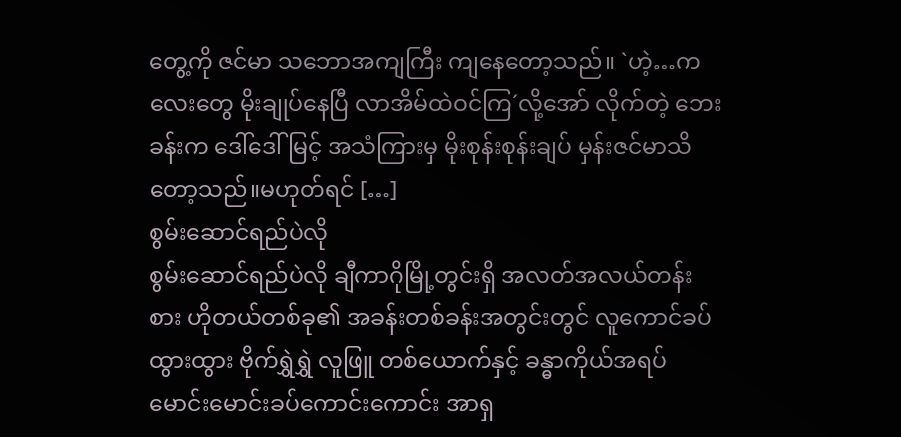တွေ့ကို ဇင်မာ သဘောအကျကြီး ကျနေတော့သည်။ `ဟဲ့…ကလေးတွေ မိုးချုပ်နေပြီ လာအိမ်ထဲဝင်ကြ´လို့အော် လိုက်တဲ့ ဘေးခန်းက ဒေါ်ဒေါ်မြင့် အသံကြားမှ မိုးစုန်းစုန်းချပ် မှန်းဇင်မာသိတော့သည်။မဟုတ်ရင် […]
စွမ်းဆောင်ရည်ပဲလို
စွမ်းဆောင်ရည်ပဲလို ချီကာဂိုမြို့တွင်းရှိ အလတ်အလယ်တန်းစား ဟိုတယ်တစ်ခု၏ အခန်းတစ်ခန်းအတွင်းတွင် လူကောင်ခပ်ထွားထွား ဗိုက်ရွှဲရွှဲ လူဖြူ တစ်ယောက်နှင့် ခန္ဓာကိုယ်အရပ်မောင်းမောင်းခပ်ကောင်းကောင်း အာရှ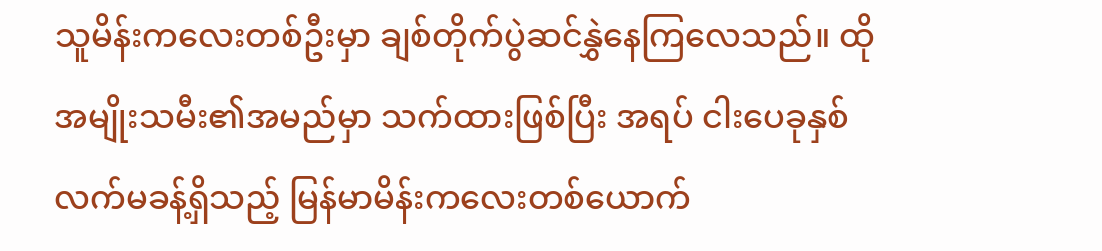သူမိန်းကလေးတစ်ဦးမှာ ချစ်တိုက်ပွဲဆင်နွှဲနေကြလေသည်။ ထိုအမျိုးသမီး၏အမည်မှာ သက်ထားဖြစ်ပြီး အရပ် ငါးပေခုနှစ်လက်မခန့်ရှိသည့် မြန်မာမိန်းကလေးတစ်ယောက်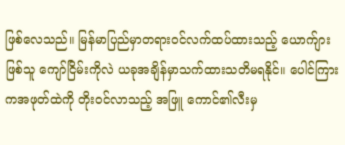ဖြစ်လေသည်။ မြန်မာပြည်မှာတရားဝင်လက်ထပ်ထားသည့် ယောက်ျားဖြစ်သူ ကျော်ငြိမ်းကိုလဲ ယခုအချိန်မှာသက်ထားသတိမရနိုင်။ ပေါင်ကြားကအဖုတ်ထဲကို တိုးဝင်လာသည့် အဖြူ ကောင်၏လီးမှ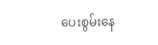ပေးစွမ်းနေ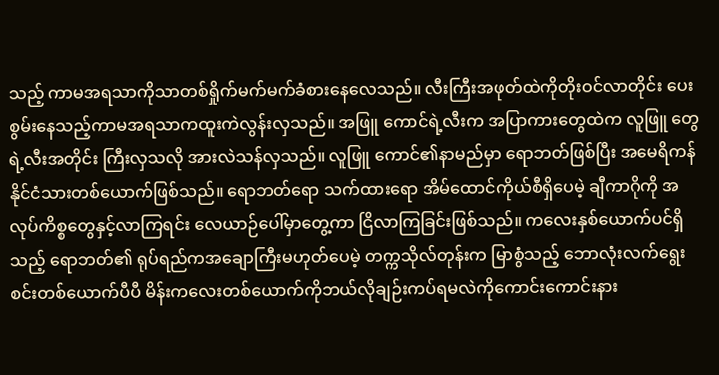သည့် ကာမအရသာကိုသာတစ်ရှိုက်မက်မက်ခံစားနေလေသည်။ လီးကြီးအဖုတ်ထဲကိုတိုးဝင်လာတိုင်း ပေးစွမ်းနေသည့်ကာမအရသာကထူးကဲလွန်းလှသည်။ အဖြူ ကောင်ရဲ့လီးက အပြာကားတွေထဲက လူဖြူ တွေရဲ့လီးအတိုင်း ကြီးလှသလို အားလဲသန်လှသည်။ လူဖြူ ကောင်၏နာမည်မှာ ရောဘတ်ဖြစ်ပြီး အမေရိကန်နိုင်ငံသားတစ်ယောက်ဖြစ်သည်။ ရောဘတ်ရော သက်ထားရော အိမ်ထောင်ကိုယ်စီရှိပေမဲ့ ချီကာဂိုကို အလုပ်ကိစ္စတွေနှင့်လာကြရင်း လေယာဉ်ပေါ်မှာတွေ့ကာ ငြိလာကြခြင်းဖြစ်သည်။ ကလေးနှစ်ယောက်ပင်ရှိသည့် ရောဘတ်၏ ရုပ်ရည်ကအချောကြီးမဟုတ်ပေမဲ့ တက္ကသိုလ်တုန်းက မြာစွံသည့် ဘောလုံးလက်ရွေးစင်းတစ်ယောက်ပီပီ မိန်းကလေးတစ်ယောက်ကိုဘယ်လိုချဉ်းကပ်ရမလဲကိုကောင်းကောင်းနား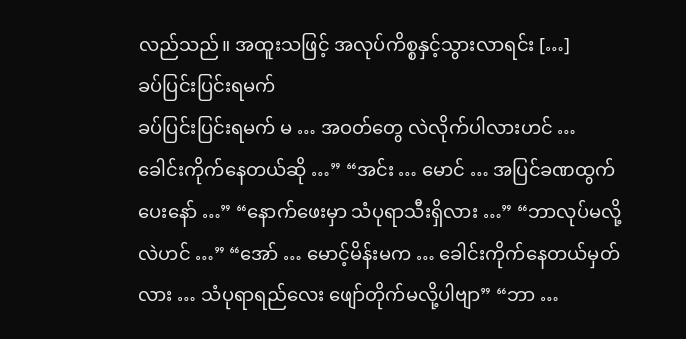လည်သည်။ အထူးသဖြင့် အလုပ်ကိစ္စနှင့်သွားလာရင်း […]
ခပ်ပြင်းပြင်းရမက်
ခပ်ပြင်းပြင်းရမက် မ … အဝတ်တွေ လဲလိုက်ပါလားဟင် … ခေါင်းကိုက်နေတယ်ဆို …” “အင်း … မောင် … အပြင်ခဏထွက်ပေးနော် …” “နောက်ဖေးမှာ သံပုရာသီးရှိလား …” “ဘာလုပ်မလို့လဲဟင် …” “အော် … မောင့်မိန်းမက … ခေါင်းကိုက်နေတယ်မှတ်လား … သံပုရာရည်လေး ဖျော်တိုက်မလို့ပါဗျာ” “ဘာ …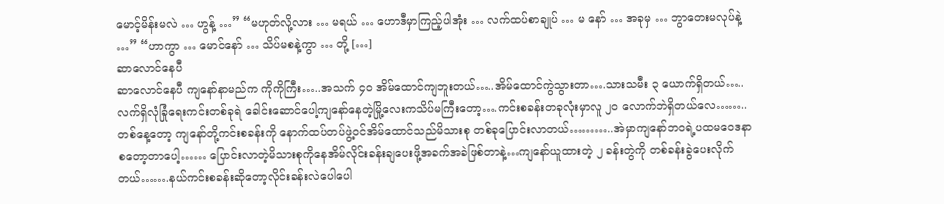မောင့်မိန်းမလဲ … ဟွန့် …” “မဟုတ်လို့လား … မရယ် … ဟောဒီမှာကြည့်ပါအုံး … လက်ထပ်စာချုပ် … မ နော် … အခုမှ … ဘွာတေးမလုပ်နဲ့ …” “ဟာကွာ … မောင်နော် … သိပ်မစနဲ့ကွာ … တို့ […]
ဆာလောင်နေပီ
ဆာလောင်နေပီ ကျနော်နာမည်က ကိုကိုကြီး…..အသက် ၄၀ အိမ်ထောင်ကျဘူးတယ်…..အိမ်ထောင်ကွဲသွားတာ….သားသမီး ၃ ယောက်ရှိတယ်….. လက်ရှိလုံခြုံရေးကင်းတစ်ခုရဲ ခေါင်းဆောင်ပေါ့ကျနော်နေတဲ့မြို့လေးကသိပ်မကြီးတော့….ကင်းစခန်းတခုလုံးမှာလူ ၂၀ လောက်ဘဲရှိတယ်လေ……..တစ်နေ့တော့ ကျနော်တို့ကင်းစခန်းကို နောက်ထပ်တပ်ဖွဲ့ဝင်အိမ်ထောင်သည်မိသားစု တစ်ခုပြောင်းလာတယ်………..အဲမှာကျနော်ဘဝရဲ့ပထမဝေဒနာစတော့တာပေါ့…… ပြောင်းလာတဲ့မိသားစုကိုနေအိမ်လိုင်းခန်းချပေးဖို့အခက်အခဲဖြစ်တာနဲ့…ကျနော်ယူထားတဲ့ ၂ ခန်းတွဲကို တစ်ခန်းခွဲပေးလိုက်တယ်…….နယ်ကင်းစခန်းဆိုတော့လိုင်းခန်းလဲပေါပေါ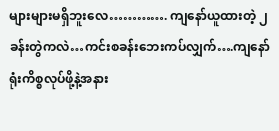များများမရှိဘူးလေ…………. ကျနော်ယူထားတဲ့ ၂ ခန်းတွဲကလဲ…ကင်းစခန်းဘေးကပ်လျှက်….ကျနော်ရုံးကိစ္စလုပ်ဖို့နဲ့အနား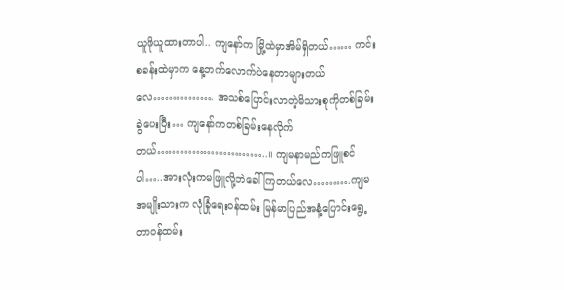ယူဖိုယူထားတာပါ.. ကျနော်က မြို့ထဲမှာအိမ်ရှိတယ်…… ကင်းစခန်းထဲမှာက နေ့ဘက်လောက်ပဲနေတာများတယ်လေ……………. အသစ်ပြောင်းလာတဲ့မိသားစုကိုတစ်ခြမ်းခွဲပေးပြီး… ကျနော်ကတစ်ခြမ်းနေလိုက်တယ်………………………..။ ကျမနာမည်ကဖြူစင်ပါ…..အားလုံးကမဖြူလို့ဘဲခေါ်ကြတယ်လေ……….ကျမအမျိုးသားက လုံခြုံရေးဝန်ထမ်း မြန်မာပြည်အနံ့ပြောင်းရွေ့တာဝန်ထမ်း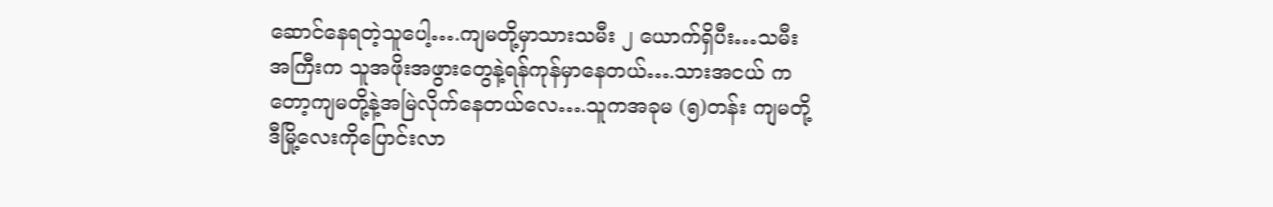ဆောင်နေရတဲ့သူပေါ့….ကျမတို့မှာသားသမီး ၂ ယောက်ရှိပီး…သမီးအကြီးက သူအဖိုးအဖွားတွေနဲ့ရန်ကုန်မှာနေတယ်….သားအငယ် ကတော့ကျမတို့နဲ့အမြဲလိုက်နေတယ်လေ….သူကအခုမ (၅)တန်း ကျမတို့ဒီမြို့လေးကိုပြောင်းလာ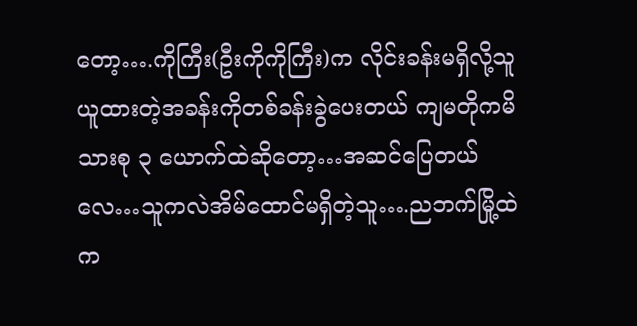တော့….ကိုကြီး(ဦးကိုကိုကြီး)က လိုင်းခန်းမရှိလို့သူယူထားတဲ့အခန်းကိုတစ်ခန်းခွဲပေးတယ် ကျမတိုကမိသားစု ၃ ယောက်ထဲဆိုတော့…အဆင်ပြေတယ်လေ…သူကလဲအိမ်ထောင်မရှိတဲ့သူ….ညဘက်မြို့ထဲက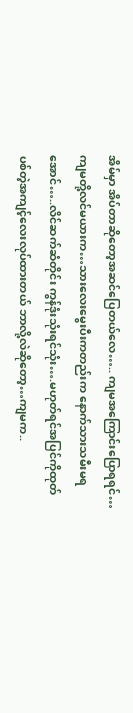အိမ်မှာ အိပ်တာဆိုတော့အဆင်ပြေတယ်လေ….. ကျမအကြောင်းပြောရရင်…ကျမတို့လင်မယားက…သားလေးမွေးပီးကတည်းက နောက်သားသမီးမရအောင်…..လိင်ဆက်ဆံတိုင်း ကွန်ဒုံးသုံးရင်သုံး….မဟုတ်ရင်အပြင်ကိုထုတ်ပစ်တဲ့အကျင့်လေးလုပ်ထားတယ် ဘာလို့လဲဆိုတော့…ကျမက..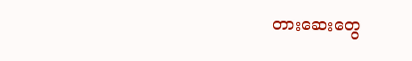တားဆေးတွေ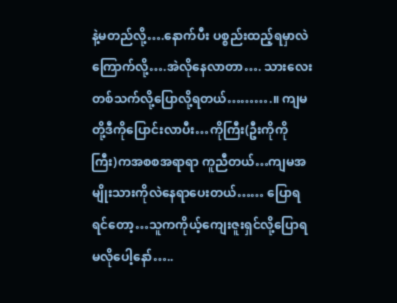နဲ့မတည်လို့….နောက်ပီး ပစ္စည်းထည့်ရမှာလဲကြောက်လို့….အဲလိုနေလာတာ…. သားလေးတစ်သက်လို့ပြောလို့ရတယ်……….။ ကျမတို့ဒီကိုပြောင်းလာပီး…ကိုကြီး(ဦးကိုကိုကြီး)ကအစစအရာရာ ကူညီတယ်…ကျမအမျိုးသားကိုလဲနေရာပေးတယ်…… ပြောရရင်တော့…သူကကိုယ့်ကျေးဇူးရှင်လို့ပြောရမလိုပေါ့နော်…..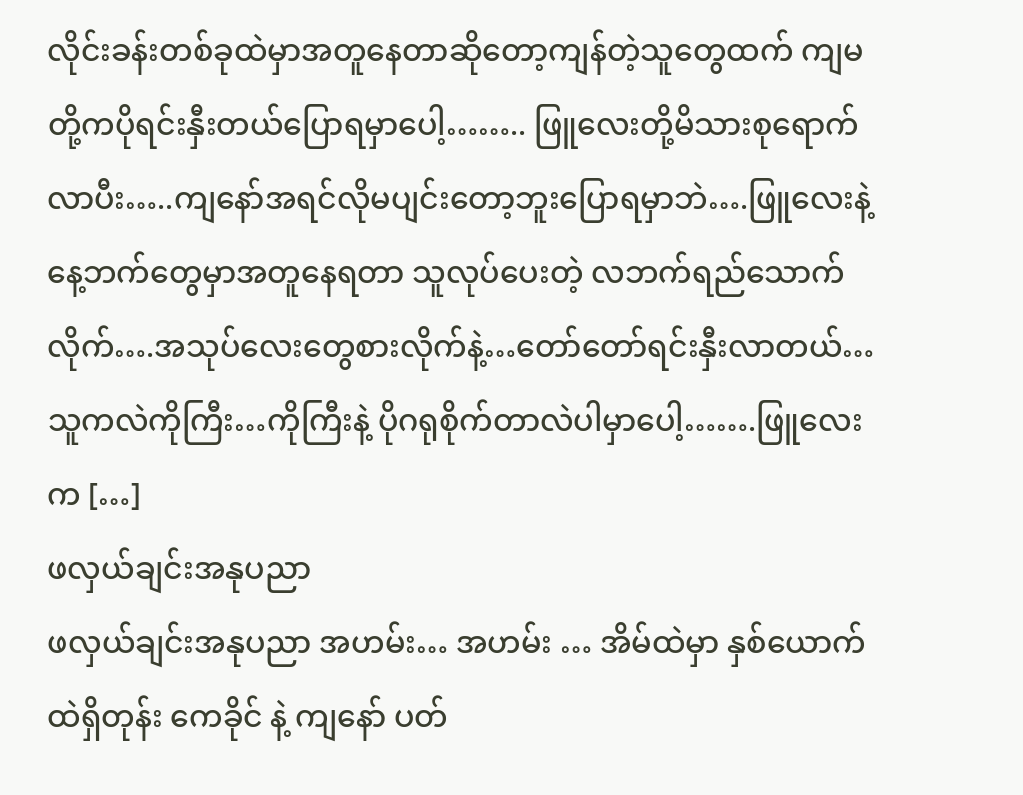လိုင်းခန်းတစ်ခုထဲမှာအတူနေတာဆိုတော့ကျန်တဲ့သူတွေထက် ကျမတို့ကပိုရင်းနှီးတယ်ပြောရမှာပေါ့…….. ဖြူလေးတို့မိသားစုရောက်လာပီး…..ကျနော်အရင်လိုမပျင်းတော့ဘူးပြောရမှာဘဲ….ဖြူလေးနဲ့နေ့ဘက်တွေမှာအတူနေရတာ သူလုပ်ပေးတဲ့ လဘက်ရည်သောက်လိုက်….အသုပ်လေးတွေစားလိုက်နဲ့…တော်တော်ရင်းနှီးလာတယ်…သူကလဲကိုကြီး…ကိုကြီးနဲ့ ပိုဂရုစိုက်တာလဲပါမှာပေါ့…….ဖြူလေးက […]
ဖလှယ်ချင်းအနုပညာ
ဖလှယ်ချင်းအနုပညာ အဟမ်း… အဟမ်း … အိမ်ထဲမှာ နှစ်ယောက်ထဲရှိတုန်း ကေခိုင် နဲ့ ကျနော် ပတ်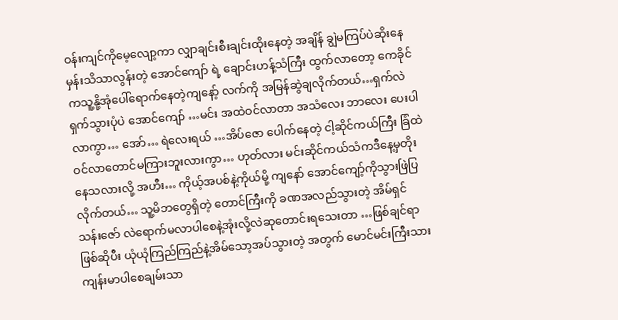ဝန်းကျင်ကိုမေ့လျော့ကာ လျှာချင်းစီးချင်းထိုးနေတဲ့ အချိန် ချွဲမကြပ်ပဲဆိုးနေမှန်းသိသာလွန်းတဲ့ အောင်ကျော် ရဲ့ ချောင်းဟန့်သံကြီး ထွက်လာတော့ ကေခိုင် ကသူ့နို့အုံပေါ်ရောက်နေတဲ့ကျနော့် လက်ကို အမြန်ဆွဲချလိုက်တယ်…ရှက်လဲရှက်သွားပုံပဲ အောင်ကျော် …မင်း အထဲဝင်လာတာ အသံလေး ဘာလေး ပေးပါလာကွာ… အော်… ရဲလေးရယ် …အိပ်ဇော ပေါက်နေတဲ့ ငါ့ဆိုင်ကယ်ကြီး ခြံထဲဝင်လာတောင်မကြားဘူးလားကွာ… ဟုတ်လား မင်းဆိုင်ကယ်သံကဒီနေ့မှတိုးနေသလားလို့ အဟီး… ကိုယ့်အပစ်နဲ့ကိုယ်မို့ ကျနော် အောင်ကျော့်ကိုသွားဖြဲပြလိုက်တယ်… သူ့မိဘတွေရှိတဲ့ တောင်ကြီးကို ခဏအလည်သွားတဲ့ အိမ်ရှင် သန်းဇော် လဲရောက်မလာပါစေနဲ့အုံးလို့လဲဆုတောင်းရသေးတာ …ဖြစ်ချင်ရာဖြစ်ဆိုပီး ယုံယုံကြည်ကြည်နဲ့အိမ်သော့အပ်သွားတဲ့ အတွက် မောင်မင်းကြီးသား ကျန်းမာပါစေချမ်းသာ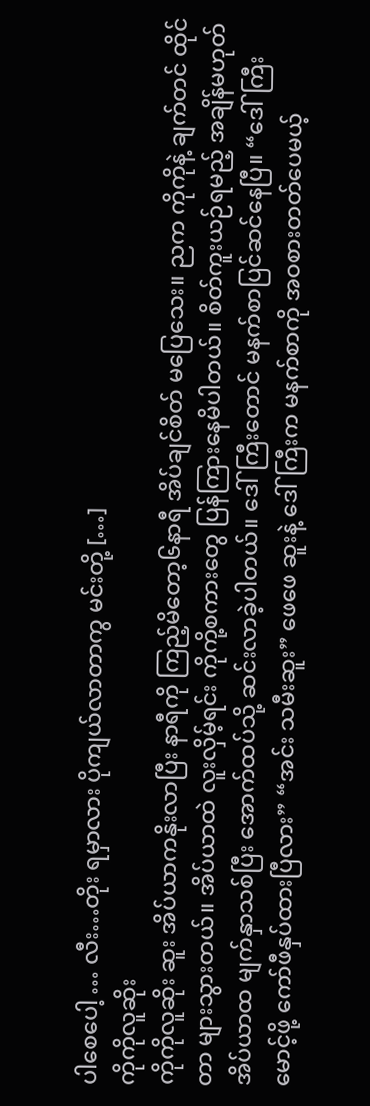ပါစေပေါ့ … လီး…တိုး ရမှာလား ပိုကျယ်လာတာကွ မင်းတို့ […]
ကိုကိုလူဆိုး
ကိုကိုလူဆိုး ဆူး အိပ်ယာကနိုးလာပြီး နာရီကို ကြည့်မိတော့၆နာရီ အိပ်ချင်စိတ် မပြေသေး။ ညက ကိုကိုနဲ့ ချက်တင် ထိုင်တာ များသွားတယ်။ အိပ်ယာထဲ လူးလှိမ့်ရင်း ကိုကို့စကားတွေ ပြန်ကြားနေမိပါတယ်။ စိတ်ကူးယဉ်ရမည့် အချိန်မဟုတ် အိပ်ယာထ မျက်နှာသစ်ပြီး အောက်ထပ်သို့ ဆင်းလာခဲ့ပါတယ်။ ဒေါ်ကြီးတောင် မနက်စာပြင်ဆင်နေပြီ။ “ဒေါ်ကြီး မောင့်ဖို့ ကော်ဖီနှပ်ထားပြီလား” “အင်း သမီးဆူး” ဖေဖေ ဆူးနဲ့ ဒေါ်ကြီးက မနက်စာကို အဝစားတတ်ပေမယ့်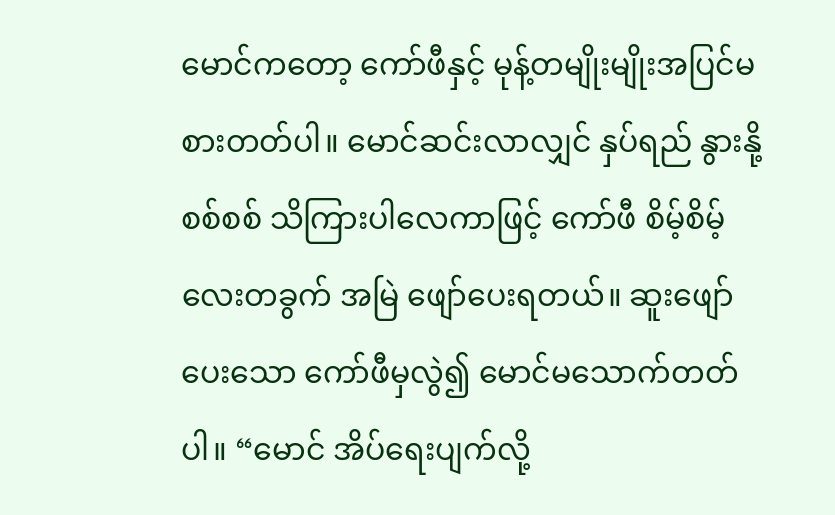မောင်ကတော့ ကော်ဖီနှင့် မုန့်တမျိုးမျိုးအပြင်မစားတတ်ပါ။ မောင်ဆင်းလာလျှင် နှပ်ရည် နွားနို့စစ်စစ် သိကြားပါလေကာဖြင့် ကော်ဖီ စိမ့်စိမ့်လေးတခွက် အမြဲ ဖျော်ပေးရတယ်။ ဆူးဖျော်ပေးသော ကော်ဖီမှလွဲ၍ မောင်မသောက်တတ်ပါ။ “မောင် အိပ်ရေးပျက်လို့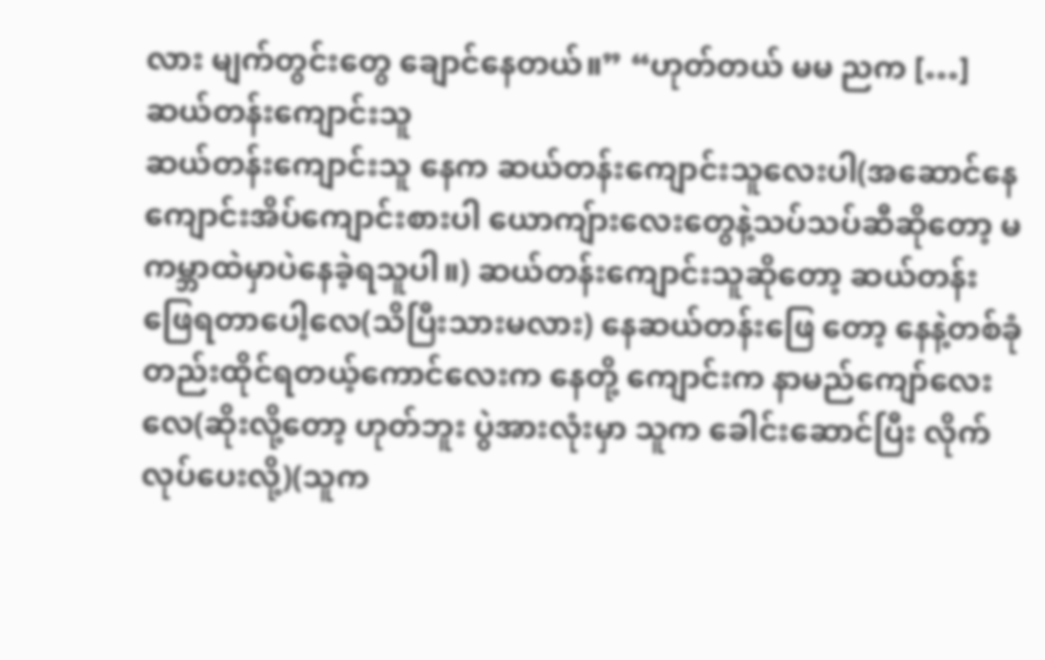လား မျက်တွင်းတွေ ချောင်နေတယ်။” “ဟုတ်တယ် မမ ညက […]
ဆယ်တန်းကျောင်းသူ
ဆယ်တန်းကျောင်းသူ နေက ဆယ်တန်းကျောင်းသူလေးပါ(အဆောင်နေကျောင်းအိပ်ကျောင်းစားပါ ယောကျ်ားလေးတွေနဲ့သပ်သပ်ဆီဆိုတော့ မကမ္ဘာထဲမှာပဲနေခဲ့ရသူပါ။) ဆယ်တန်းကျောင်းသူဆိုတော့ ဆယ်တန်းဖြေရတာပေါ့လေ(သိပြီးသားမလား) နေဆယ်တန်းဖြေ တော့ နေနဲ့တစ်ခုံတည်းထိုင်ရတယ့်ကောင်လေးက နေတို့ ကျောင်းက နာမည်ကျော်လေးလေ(ဆိုးလို့တော့ ဟုတ်ဘူး ပွဲအားလုံးမှာ သူက ခေါင်းဆောင်ပြီး လိုက်လုပ်ပေးလို့)(သူက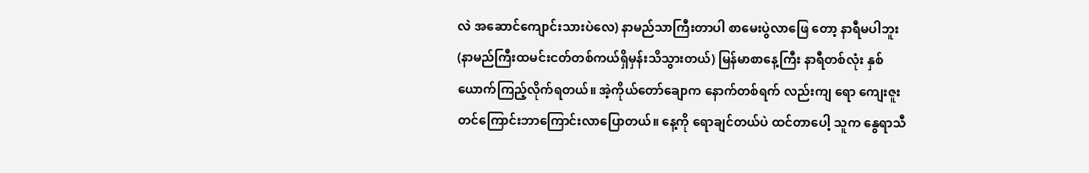လဲ အဆောင်ကျောင်းသားပဲလေ) နာမည်သာကြီးတာပါ စာမေးပွဲလာဖြေ တော့ နာရီမပါဘူး (နာမည်ကြီးထမင်းငတ်တစ်ကယ်ရှိမှန်းသိသွားတယ်) မြန်မာစာနေ့ကြီး နာရီတစ်လုံး နှစ်ယောက်ကြည့်လိုက်ရတယ်။ အဲ့ကိုယ်တော်ချောက နောက်တစ်ရက် လည်းကျ ရော ကျေးဇူးတင်ကြောင်းဘာကြောင်းလာပြောတယ်။ နေ့ကို ရောချင်တယ်ပဲ ထင်တာပေါ့ သူက နွေရာသီ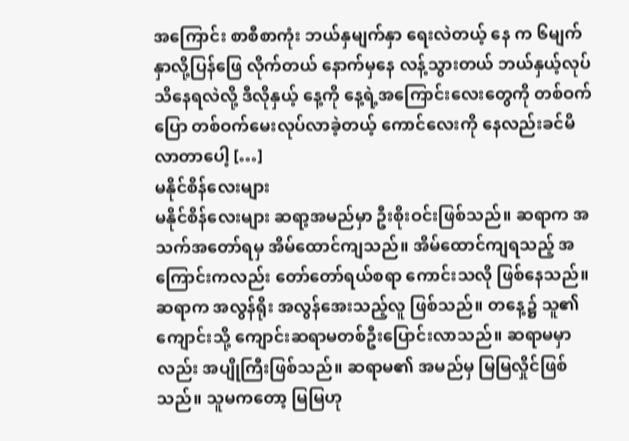အကြောင်း စာစီစာကုံး ဘယ်နှမျက်နှာ ရေးလဲတယ့် နေ က ၆မျက်နှာလို့ပြန်ဖြေ လိုက်တယ် နောက်မှနေ လန့်သွားတယ် ဘယ်နှယ့်လုပ်သိနေရလဲလို့ ဒီလိုနှယ့် နေ့ကို နေ့ရဲ့အကြောင်းလေးတွေကို တစ်ဝက်ပြော တစ်ဝက်မေးလုပ်လာခဲ့တယ့် ကောင်လေးကို နေလည်းခင်မိလာတာပေါ့ […]
မနိုင်စိန်လေးများ
မနိုင်စိန်လေးများ ဆရာ့အမည်မှာ ဦးစိုးဝင်းဖြစ်သည်။ ဆရာက အသက်အတော်ရမှ အိမ်ထောင်ကျသည်။ အိမ်ထောင်ကျရသည့် အကြောင်းကလည်း တော်တော်ရယ်စရာ ကောင်းသလို ဖြစ်နေသည်။ ဆရာက အလွန်ရိုး အလွန်အေးသည့်လူ ဖြစ်သည်။ တနေ့၌ သူ၏ ကျောင်းသို့ ကျောင်းဆရာမတစ်ဦးပြောင်းလာသည်။ ဆရာမမှာလည်း အပျိုကြီးဖြစ်သည်။ ဆရာမ၏ အမည်မှ မြမြလှိုင်ဖြစ်သည်။ သူမကတော့ မြမြဟု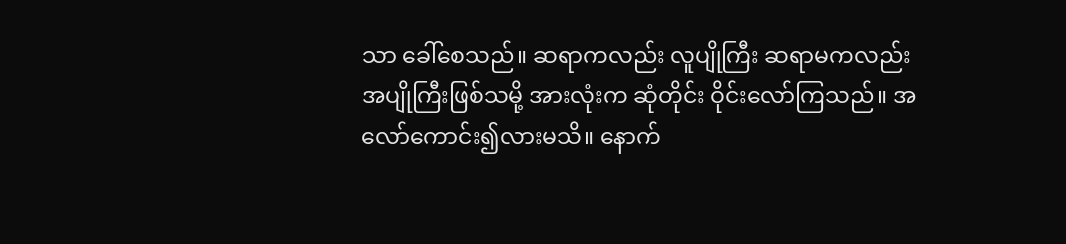သာ ခေါ်စေသည်။ ဆရာကလည်း လူပျိုကြီး ဆရာမကလည်း အပျိုကြီးဖြစ်သမို့ အားလုံးက ဆုံတိုင်း ဝိုင်းလော်ကြသည်။ အလော်ကောင်း၍လားမသိ။ နောက်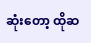ဆုံးတော့ ထိုဆ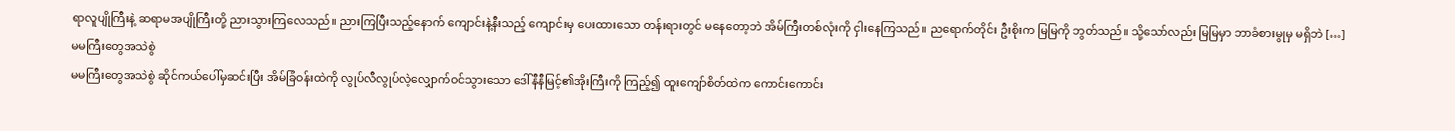ရာလူပျိုကြီးနဲ့ ဆရာမအပျိုကြီးတို့ ညားသွားကြလေသည်။ ညားကြပြီးသည့်နောက် ကျောင်းနဲ့နီးသည့် ကျောင်းမှ ပေးထားသော တန်းရားတွင် မနေတော့ဘဲ အိမ်ကြီးတစ်လုံးကို ငှါးနေကြသည်။ ညရောက်တိုင်း ဦးစိုးက မြမြကို ဘွတ်သည်။ သို့သော်လည်း မြမြမှာ ဘာခံစားမွုမှ မရှိဘဲ […]
မမကြီးတွေအသဲစွဲ
မမကြီးတွေအသဲစွဲ ဆိုင်ကယ်ပေါ်မှဆင်းပြီး အိမ်ခြံဝန်းထဲကို လွုပ်လီလွုပ်လဲ့လျှောက်ဝင်သွားသော ဒေါ်နီနီမြင့်၏အိုးကြီးကို ကြည့်၍ ထူးကျော်စိတ်ထဲက ကောင်းကောင်း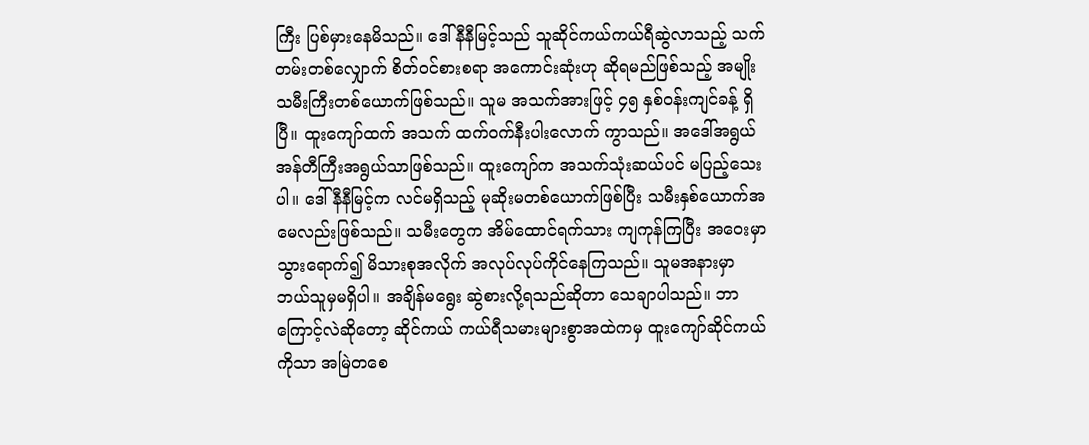ကြီး ပြစ်မှားနေမိသည်။ ဒေါ်နီနီမြင့်သည် သူဆိုင်ကယ်ကယ်ရီဆွဲလာသည့် သက်တမ်းတစ်လျှောက် စိတ်ဝင်စားစရာ အကောင်းဆုံးဟု ဆိုရမည်ဖြစ်သည့် အမျိုးသမီးကြီးတစ်ယောက်ဖြစ်သည်။ သူမ အသက်အားဖြင့် ၄၅ နှစ်ဝန်းကျင်ခန့် ရှိပြီ။ ထူးကျော်ထက် အသက် ထက်ဝက်နီးပါးလောက် ကွာသည်။ အဒေါ်အရွယ် အန်တီကြီးအရွယ်သာဖြစ်သည်။ ထူးကျော်က အသက်သုံးဆယ်ပင် မပြည့်သေးပါ။ ဒေါ်နီနီမြင့်က လင်မရှိသည့် မုဆိုးမတစ်ယောက်ဖြစ်ပြီး သမီးနှစ်ယောက်အမေလည်းဖြစ်သည်။ သမီးတွေက အိမ်ထောင်ရက်သား ကျကုန်ကြပြီး အဝေးမှာ သွားရောက်၍ မိသားစုအလိုက် အလုပ်လုပ်ကိုင်နေကြသည်။ သူမအနားမှာ ဘယ်သူမှမရှိပါ။ အချိန်မရွေး ဆွဲစားလို့ရသည်ဆိုတာ သေချာပါသည်။ ဘာကြောင့်လဲဆိုတော့ ဆိုင်ကယ် ကယ်ရီသမားများစွာအထဲကမှ ထူးကျော်ဆိုင်ကယ်ကိုသာ အမြဲတစေ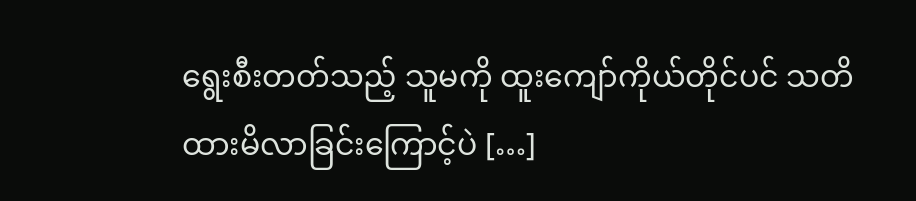ရွေးစီးတတ်သည့် သူမကို ထူးကျော်ကိုယ်တိုင်ပင် သတိထားမိလာခြင်းကြောင့်ပဲ […]